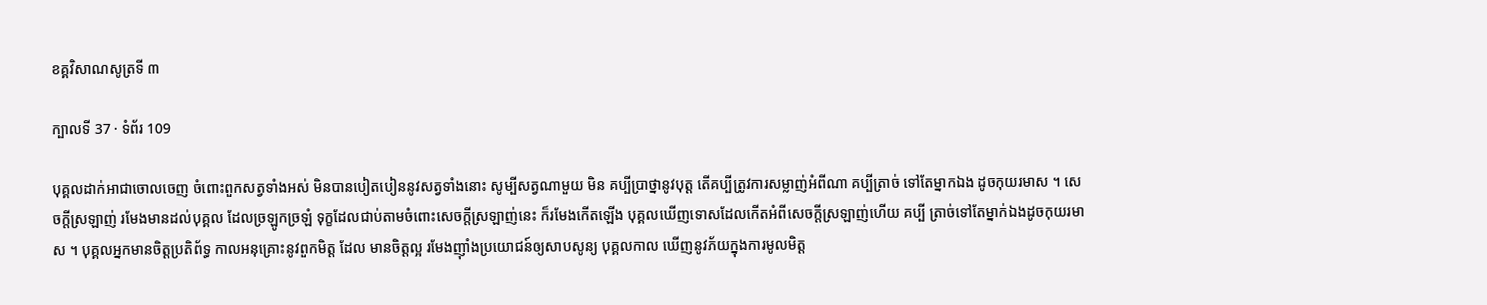ខគ្គវិសាណសូត្រទី ៣

ក្បាលទី 37 · ទំព័រ 109

បុគ្គលដាក់អាជាចោលចេញ ចំពោះពួកសត្វទាំងអស់ មិនបានបៀតបៀននូវសត្វទាំងនោះ សូម្បីសត្វណាមួយ មិន គប្បីប្រាថ្នានូវបុត្ត តើគប្បីត្រូវការសម្លាញ់អំពីណា គប្បីត្រាច់ ទៅតែម្នាកឯង ដូចកុយរមាស ។ សេចក្តីស្រឡាញ់ រមែងមានដល់បុគ្គល ដែលច្រឡូកច្រឡំ ទុក្ខដែលជាប់តាមចំពោះសេចក្តីស្រឡាញ់នេះ ក៏រមែងកើតឡើង បុគ្គលឃើញទោសដែលកើតអំពីសេចក្តីស្រឡាញ់ហើយ គប្បី ត្រាច់ទៅតែម្នាក់ឯងដូចកុយរមាស ។ បុគ្គលអ្នកមានចិត្តប្រតិព័ទ្ធ កាលអនុគ្រោះនូវពួកមិត្ត ដែល មានចិត្តល្អ រមែងញ៉ាំងប្រយោជន៍ឲ្យសាបសូន្យ បុគ្គលកាល ឃើញនូវភ័យក្នុងការមូលមិត្ត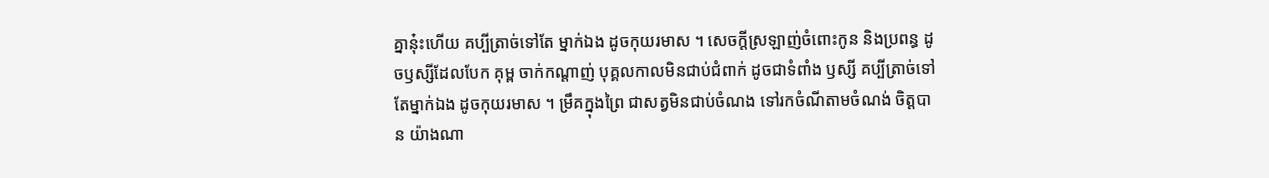គ្នានុ៎ះហើយ គប្បីត្រាច់ទៅតែ ម្នាក់ឯង ដូចកុយរមាស ។ សេចក្តីស្រឡាញ់ចំពោះកូន និងប្រពន្ធ ដូចឫស្សីដែលបែក គុម្ព ចាក់កណ្តាញ់ បុគ្គលកាលមិនជាប់ជំពាក់ ដូចជាទំពាំង ឫស្សី គប្បីត្រាច់ទៅតែម្នាក់ឯង ដូចកុយរមាស ។ ម្រឹគក្នុងព្រៃ ជាសត្វមិនជាប់ចំណង ទៅរកចំណីតាមចំណង់ ចិត្តបាន យ៉ាងណា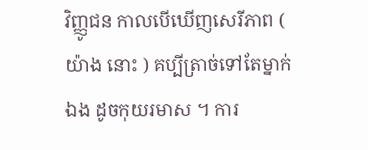វិញ្ញូជន កាលបើឃើញសេរីភាព ( យ៉ាង នោះ ) គប្បីត្រាច់ទៅតែម្នាក់ឯង ដូចកុយរមាស ។ ការ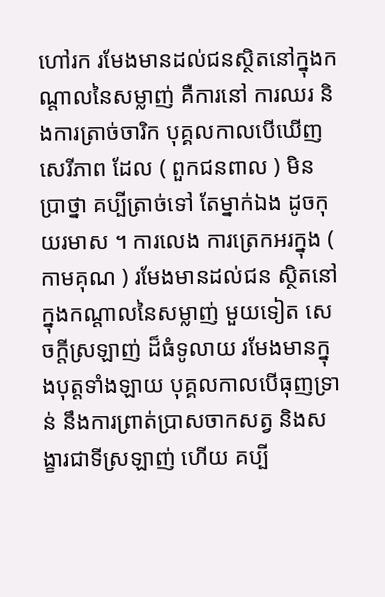ហៅរក រមែងមានដល់ជនស្ថិតនៅក្នុងកណ្តាលនៃសម្លាញ់ គឺការនៅ ការឈរ និងការត្រាច់ចារិក បុគ្គលកាលបើឃើញ សេរីភាព ដែល ( ពួកជនពាល ) មិនប្រាថ្នា គប្បីត្រាច់ទៅ តែម្នាក់ឯង ដូចកុយរមាស ។ ការលេង ការត្រេកអរក្នុង ( កាមគុណ ) រមែងមានដល់ជន ស្ថិតនៅក្នុងកណ្តាលនៃសម្លាញ់ មួយទៀត សេចក្តីស្រឡាញ់ ដ៏ធំទូលាយ រមែងមានក្នុងបុត្តទាំងឡាយ បុគ្គលកាលបើធុញទ្រាន់ នឹងការព្រាត់ប្រាសចាកសត្វ និងសង្ខារជាទីស្រឡាញ់ ហើយ គប្បី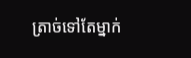ត្រាច់ទៅតែម្នាក់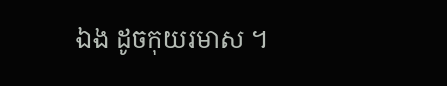ឯង ដូចកុយរមាស ។